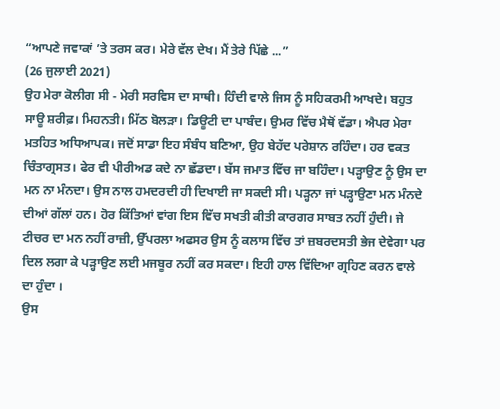“ਆਪਣੇ ਜਵਾਕਾਂ ’ਤੇ ਤਰਸ ਕਰ। ਮੇਰੇ ਵੱਲ ਦੇਖ। ਮੈਂ ਤੇਰੇ ਪਿੱਛੇ ...”
(26 ਜੁਲਾਈ 2021)
ਉਹ ਮੇਰਾ ਕੋਲੀਗ ਸੀ - ਮੇਰੀ ਸਰਵਿਸ ਦਾ ਸਾਥੀ। ਹਿੰਦੀ ਵਾਲੇ ਜਿਸ ਨੂੰ ਸਹਿਕਰਮੀ ਆਖਦੇ। ਬਹੁਤ ਸਾਊ ਸ਼ਰੀਫ਼। ਮਿਹਨਤੀ। ਮਿੱਠ ਬੋਲੜਾ। ਡਿਊਟੀ ਦਾ ਪਾਬੰਦ। ਉਮਰ ਵਿੱਚ ਮੈਥੋਂ ਵੱਡਾ। ਐਪਰ ਮੇਰਾ ਮਤਹਿਤ ਅਧਿਆਪਕ। ਜਦੋਂ ਸਾਡਾ ਇਹ ਸੰਬੰਧ ਬਣਿਆ, ਉਹ ਬੇਹੱਦ ਪਰੇਸ਼ਾਨ ਰਹਿੰਦਾ। ਹਰ ਵਕਤ ਚਿੰਤਾਗ੍ਰਸਤ। ਫੇਰ ਵੀ ਪੀਰੀਅਡ ਕਦੇ ਨਾ ਛੱਡਦਾ। ਬੱਸ ਜਮਾਤ ਵਿੱਚ ਜਾ ਬਹਿੰਦਾ। ਪੜ੍ਹਾਉਣ ਨੂੰ ਉਸ ਦਾ ਮਨ ਨਾ ਮੰਨਦਾ। ਉਸ ਨਾਲ ਹਮਦਰਦੀ ਹੀ ਦਿਖਾਈ ਜਾ ਸਕਦੀ ਸੀ। ਪੜ੍ਹਨਾ ਜਾਂ ਪੜ੍ਹਾਉਣਾ ਮਨ ਮੰਨਦੇ ਦੀਆਂ ਗੱਲਾਂ ਹਨ। ਹੋਰ ਕਿੱਤਿਆਂ ਵਾਂਗ ਇਸ ਵਿੱਚ ਸਖਤੀ ਕੀਤੀ ਕਾਰਗਰ ਸਾਬਤ ਨਹੀਂ ਹੁੰਦੀ। ਜੇ ਟੀਚਰ ਦਾ ਮਨ ਨਹੀਂ ਰਾਜ਼ੀ, ਉੱਪਰਲਾ ਅਫਸਰ ਉਸ ਨੂੰ ਕਲਾਸ ਵਿੱਚ ਤਾਂ ਜ਼ਬਰਦਸਤੀ ਭੇਜ ਦੇਵੇਗਾ ਪਰ ਦਿਲ ਲਗਾ ਕੇ ਪੜ੍ਹਾਉਣ ਲਈ ਮਜਬੂਰ ਨਹੀਂ ਕਰ ਸਕਦਾ। ਇਹੀ ਹਾਲ ਵਿੱਦਿਆ ਗ੍ਰਹਿਣ ਕਰਨ ਵਾਲੇ ਦਾ ਹੁੰਦਾ ।
ਉਸ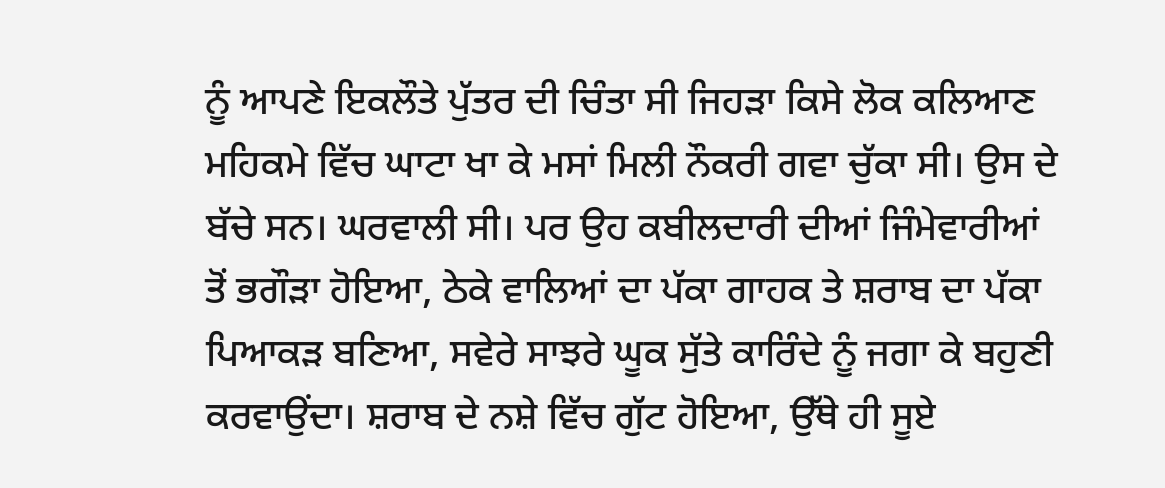ਨੂੰ ਆਪਣੇ ਇਕਲੌਤੇ ਪੁੱਤਰ ਦੀ ਚਿੰਤਾ ਸੀ ਜਿਹੜਾ ਕਿਸੇ ਲੋਕ ਕਲਿਆਣ ਮਹਿਕਮੇ ਵਿੱਚ ਘਾਟਾ ਖਾ ਕੇ ਮਸਾਂ ਮਿਲੀ ਨੌਕਰੀ ਗਵਾ ਚੁੱਕਾ ਸੀ। ਉਸ ਦੇ ਬੱਚੇ ਸਨ। ਘਰਵਾਲੀ ਸੀ। ਪਰ ਉਹ ਕਬੀਲਦਾਰੀ ਦੀਆਂ ਜਿੰਮੇਵਾਰੀਆਂ ਤੋਂ ਭਗੌੜਾ ਹੋਇਆ, ਠੇਕੇ ਵਾਲਿਆਂ ਦਾ ਪੱਕਾ ਗਾਹਕ ਤੇ ਸ਼ਰਾਬ ਦਾ ਪੱਕਾ ਪਿਆਕੜ ਬਣਿਆ, ਸਵੇਰੇ ਸਾਝਰੇ ਘੂਕ ਸੁੱਤੇ ਕਾਰਿੰਦੇ ਨੂੰ ਜਗਾ ਕੇ ਬਹੁਣੀ ਕਰਵਾਉਂਦਾ। ਸ਼ਰਾਬ ਦੇ ਨਸ਼ੇ ਵਿੱਚ ਗੁੱਟ ਹੋਇਆ, ਉੱਥੇ ਹੀ ਸੂਏ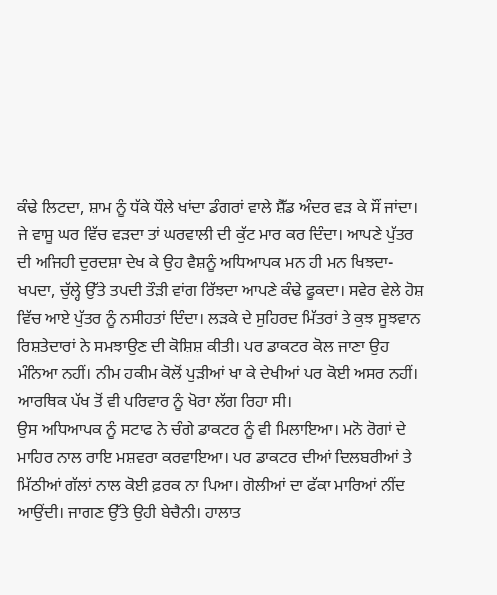ਕੰਢੇ ਲਿਟਦਾ, ਸ਼ਾਮ ਨੂੰ ਧੱਕੇ ਧੌਲੇ ਖਾਂਦਾ ਡੰਗਰਾਂ ਵਾਲੇ ਸ਼ੈੱਡ ਅੰਦਰ ਵੜ ਕੇ ਸੌਂ ਜਾਂਦਾ। ਜੇ ਵਾਸੂ ਘਰ ਵਿੱਚ ਵੜਦਾ ਤਾਂ ਘਰਵਾਲੀ ਦੀ ਕੁੱਟ ਮਾਰ ਕਰ ਦਿੰਦਾ। ਆਪਣੇ ਪੁੱਤਰ ਦੀ ਅਜਿਹੀ ਦੁਰਦਸ਼ਾ ਦੇਖ ਕੇ ਉਹ ਵੈਸ਼ਨੂੰ ਅਧਿਆਪਕ ਮਨ ਹੀ ਮਨ ਖਿਝਦਾ-ਖਪਦਾ, ਚੁੱਲ੍ਹੇ ਉੱਤੇ ਤਪਦੀ ਤੌੜੀ ਵਾਂਗ ਰਿੱਝਦਾ ਆਪਣੇ ਕੰਢੇ ਫੂਕਦਾ। ਸਵੇਰ ਵੇਲੇ ਹੋਸ਼ ਵਿੱਚ ਆਏ ਪੁੱਤਰ ਨੂੰ ਨਸੀਹਤਾਂ ਦਿੰਦਾ। ਲੜਕੇ ਦੇ ਸੁਹਿਰਦ ਮਿੱਤਰਾਂ ਤੇ ਕੁਝ ਸੂਝਵਾਨ ਰਿਸ਼ਤੇਦਾਰਾਂ ਨੇ ਸਮਝਾਉਣ ਦੀ ਕੋਸ਼ਿਸ਼ ਕੀਤੀ। ਪਰ ਡਾਕਟਰ ਕੋਲ ਜਾਣਾ ਉਹ ਮੰਨਿਆ ਨਹੀਂ। ਨੀਮ ਹਕੀਮ ਕੋਲੋਂ ਪੁੜੀਆਂ ਖਾ ਕੇ ਦੇਖੀਆਂ ਪਰ ਕੋਈ ਅਸਰ ਨਹੀਂ। ਆਰਥਿਕ ਪੱਖ ਤੋਂ ਵੀ ਪਰਿਵਾਰ ਨੂੰ ਖੋਰਾ ਲੱਗ ਰਿਹਾ ਸੀ।
ਉਸ ਅਧਿਆਪਕ ਨੂੰ ਸਟਾਫ ਨੇ ਚੰਗੇ ਡਾਕਟਰ ਨੂੰ ਵੀ ਮਿਲਾਇਆ। ਮਨੋ ਰੋਗਾਂ ਦੇ ਮਾਹਿਰ ਨਾਲ ਰਾਇ ਮਸ਼ਵਰਾ ਕਰਵਾਇਆ। ਪਰ ਡਾਕਟਰ ਦੀਆਂ ਦਿਲਬਰੀਆਂ ਤੇ ਮਿੱਠੀਆਂ ਗੱਲਾਂ ਨਾਲ ਕੋਈ ਫ਼ਰਕ ਨਾ ਪਿਆ। ਗੋਲੀਆਂ ਦਾ ਫੱਕਾ ਮਾਰਿਆਂ ਨੀਂਦ ਆਉਂਦੀ। ਜਾਗਣ ਉੱਤੇ ਉਹੀ ਬੇਚੈਨੀ। ਹਾਲਾਤ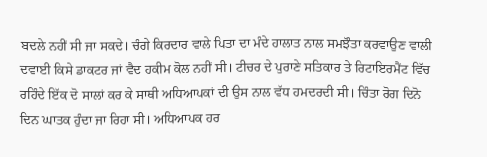ਬਦਲੇ ਨਹੀਂ ਸੀ ਜਾ ਸਕਦੇ। ਚੰਗੇ ਕਿਰਦਾਰ ਵਾਲੇ ਪਿਤਾ ਦਾ ਮੰਦੇ ਹਾਲਾਤ ਨਾਲ ਸਮਝੌਤਾ ਕਰਵਾਉਣ ਵਾਲੀ ਦਵਾਈ ਕਿਸੇ ਡਾਕਟਰ ਜਾਂ ਵੈਦ ਹਕੀਮ ਕੋਲ ਨਹੀਂ ਸੀ। ਟੀਚਰ ਦੇ ਪੁਰਾਣੇ ਸਤਿਕਾਰ ਤੇ ਰਿਟਾਇਰਮੈਂਟ ਵਿੱਚ ਰਹਿੰਦੇ ਇੱਕ ਦੋ ਸਾਲਾਂ ਕਰ ਕੇ ਸਾਥੀ ਅਧਿਆਪਕਾਂ ਦੀ ਉਸ ਨਾਲ ਵੱਧ ਹਮਦਰਦੀ ਸੀ। ਚਿੰਤਾ ਰੋਗ ਦਿਨੋ ਦਿਨ ਘਾਤਕ ਹੁੰਦਾ ਜਾ ਰਿਹਾ ਸੀ। ਅਧਿਆਪਕ ਹਰ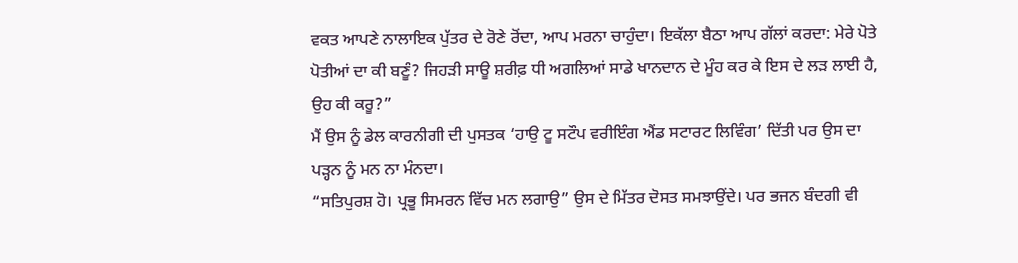ਵਕਤ ਆਪਣੇ ਨਾਲਾਇਕ ਪੁੱਤਰ ਦੇ ਰੋਣੇ ਰੋਂਦਾ, ਆਪ ਮਰਨਾ ਚਾਹੁੰਦਾ। ਇਕੱਲਾ ਬੈਠਾ ਆਪ ਗੱਲਾਂ ਕਰਦਾ: ਮੇਰੇ ਪੋਤੇ ਪੋਤੀਆਂ ਦਾ ਕੀ ਬਣੂੰ? ਜਿਹੜੀ ਸਾਊ ਸ਼ਰੀਫ਼ ਧੀ ਅਗਲਿਆਂ ਸਾਡੇ ਖਾਨਦਾਨ ਦੇ ਮੂੰਹ ਕਰ ਕੇ ਇਸ ਦੇ ਲੜ ਲਾਈ ਹੈ, ਉਹ ਕੀ ਕਰੂ?”
ਮੈਂ ਉਸ ਨੂੰ ਡੇਲ ਕਾਰਨੀਗੀ ਦੀ ਪੁਸਤਕ ‘ਹਾਉ ਟੂ ਸਟੌਪ ਵਰੀਇੰਗ ਐਂਡ ਸਟਾਰਟ ਲਿਵਿੰਗ’ ਦਿੱਤੀ ਪਰ ਉਸ ਦਾ ਪੜ੍ਹਨ ਨੂੰ ਮਨ ਨਾ ਮੰਨਦਾ।
“ਸਤਿਪੁਰਸ਼ ਹੋ। ਪ੍ਰਭੂ ਸਿਮਰਨ ਵਿੱਚ ਮਨ ਲਗਾਉ” ਉਸ ਦੇ ਮਿੱਤਰ ਦੋਸਤ ਸਮਝਾਉਂਦੇ। ਪਰ ਭਜਨ ਬੰਦਗੀ ਵੀ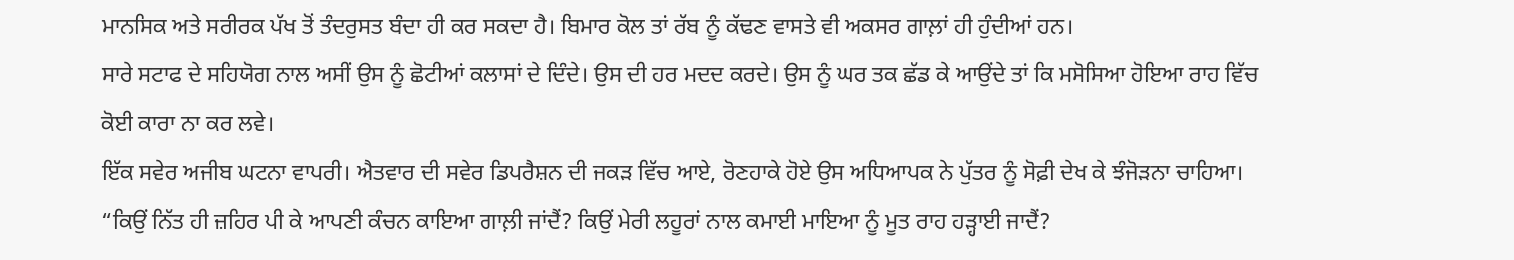ਮਾਨਸਿਕ ਅਤੇ ਸਰੀਰਕ ਪੱਖ ਤੋਂ ਤੰਦਰੁਸਤ ਬੰਦਾ ਹੀ ਕਰ ਸਕਦਾ ਹੈ। ਬਿਮਾਰ ਕੋਲ ਤਾਂ ਰੱਬ ਨੂੰ ਕੱਢਣ ਵਾਸਤੇ ਵੀ ਅਕਸਰ ਗਾਲ਼ਾਂ ਹੀ ਹੁੰਦੀਆਂ ਹਨ।
ਸਾਰੇ ਸਟਾਫ ਦੇ ਸਹਿਯੋਗ ਨਾਲ ਅਸੀਂ ਉਸ ਨੂੰ ਛੋਟੀਆਂ ਕਲਾਸਾਂ ਦੇ ਦਿੰਦੇ। ਉਸ ਦੀ ਹਰ ਮਦਦ ਕਰਦੇ। ਉਸ ਨੂੰ ਘਰ ਤਕ ਛੱਡ ਕੇ ਆਉਂਦੇ ਤਾਂ ਕਿ ਮਸੋਸਿਆ ਹੋਇਆ ਰਾਹ ਵਿੱਚ ਕੋਈ ਕਾਰਾ ਨਾ ਕਰ ਲਵੇ।
ਇੱਕ ਸਵੇਰ ਅਜੀਬ ਘਟਨਾ ਵਾਪਰੀ। ਐਤਵਾਰ ਦੀ ਸਵੇਰ ਡਿਪਰੈਸ਼ਨ ਦੀ ਜਕੜ ਵਿੱਚ ਆਏ, ਰੋਣਹਾਕੇ ਹੋਏ ਉਸ ਅਧਿਆਪਕ ਨੇ ਪੁੱਤਰ ਨੂੰ ਸੋਫ਼ੀ ਦੇਖ ਕੇ ਝੰਜੋੜਨਾ ਚਾਹਿਆ। “ਕਿਉਂ ਨਿੱਤ ਹੀ ਜ਼ਹਿਰ ਪੀ ਕੇ ਆਪਣੀ ਕੰਚਨ ਕਾਇਆ ਗਾਲ਼ੀ ਜਾਂਦੈਂ? ਕਿਉਂ ਮੇਰੀ ਲਹੂਰਾਂ ਨਾਲ ਕਮਾਈ ਮਾਇਆ ਨੂੰ ਮੂਤ ਰਾਹ ਹੜ੍ਹਾਈ ਜਾਦੈਂ?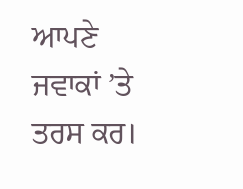ਆਪਣੇ ਜਵਾਕਾਂ ’ਤੇ ਤਰਸ ਕਰ।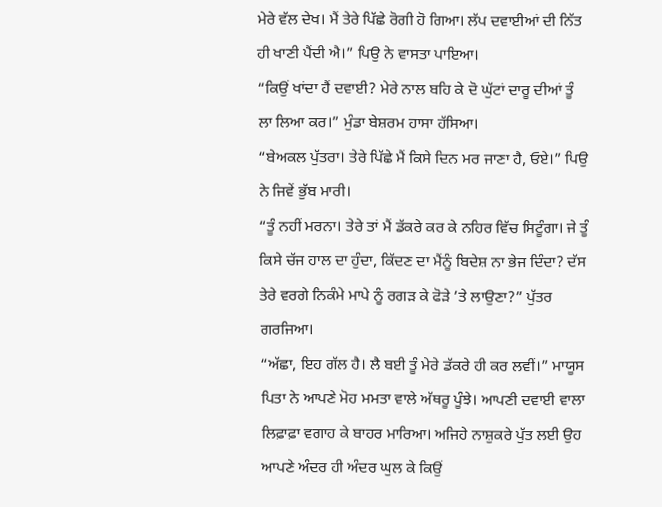ਮੇਰੇ ਵੱਲ ਦੇਖ। ਮੈਂ ਤੇਰੇ ਪਿੱਛੇ ਰੋਗੀ ਹੋ ਗਿਆ। ਲੱਪ ਦਵਾਈਆਂ ਦੀ ਨਿੱਤ ਹੀ ਖਾਣੀ ਪੈਂਦੀ ਐ।” ਪਿਉ ਨੇ ਵਾਸਤਾ ਪਾਇਆ।
“ਕਿਉਂ ਖਾਂਦਾ ਹੈਂ ਦਵਾਈ? ਮੇਰੇ ਨਾਲ ਬਹਿ ਕੇ ਦੋ ਘੁੱਟਾਂ ਦਾਰੂ ਦੀਆਂ ਤੂੰ ਲਾ ਲਿਆ ਕਰ।” ਮੁੰਡਾ ਬੇਸ਼ਰਮ ਹਾਸਾ ਹੱਸਿਆ।
“ਬੇਅਕਲ ਪੁੱਤਰਾ। ਤੇਰੇ ਪਿੱਛੇ ਮੈਂ ਕਿਸੇ ਦਿਨ ਮਰ ਜਾਣਾ ਹੈ, ਓਏ।” ਪਿਉ ਨੇ ਜਿਵੇਂ ਭੁੱਬ ਮਾਰੀ।
“ਤੂੰ ਨਹੀਂ ਮਰਨਾ। ਤੇਰੇ ਤਾਂ ਮੈਂ ਡੱਕਰੇ ਕਰ ਕੇ ਨਹਿਰ ਵਿੱਚ ਸਿਟੂੰਗਾ। ਜੇ ਤੂੰ ਕਿਸੇ ਚੱਜ ਹਾਲ ਦਾ ਹੁੰਦਾ, ਕਿੱਦਣ ਦਾ ਮੈਂਨੂੰ ਬਿਦੇਸ਼ ਨਾ ਭੇਜ ਦਿੰਦਾ? ਦੱਸ ਤੇਰੇ ਵਰਗੇ ਨਿਕੰਮੇ ਮਾਪੇ ਨੂੰ ਰਗੜ ਕੇ ਫੋੜੇ ’ਤੇ ਲਾਉਣਾ?” ਪੁੱਤਰ ਗਰਜਿਆ।
“ਅੱਛਾ, ਇਹ ਗੱਲ ਹੈ। ਲੈ ਬਈ ਤੂੰ ਮੇਰੇ ਡੱਕਰੇ ਹੀ ਕਰ ਲਵੀਂ।” ਮਾਯੂਸ ਪਿਤਾ ਨੇ ਆਪਣੇ ਮੋਹ ਮਮਤਾ ਵਾਲੇ ਅੱਥਰੂ ਪੂੰਝੇ। ਆਪਣੀ ਦਵਾਈ ਵਾਲਾ ਲਿਫ਼ਾਫ਼ਾ ਵਗਾਹ ਕੇ ਬਾਹਰ ਮਾਰਿਆ। ਅਜਿਹੇ ਨਾਸ਼ੁਕਰੇ ਪੁੱਤ ਲਈ ਉਹ ਆਪਣੇ ਅੰਦਰ ਹੀ ਅੰਦਰ ਘੁਲ ਕੇ ਕਿਉਂ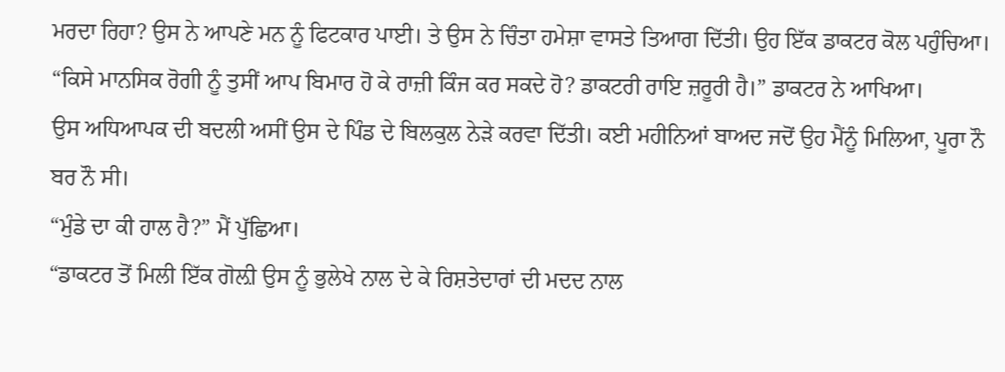ਮਰਦਾ ਰਿਹਾ? ਉਸ ਨੇ ਆਪਣੇ ਮਨ ਨੂੰ ਫਿਟਕਾਰ ਪਾਈ। ਤੇ ਉਸ ਨੇ ਚਿੰਤਾ ਹਮੇਸ਼ਾ ਵਾਸਤੇ ਤਿਆਗ ਦਿੱਤੀ। ਉਹ ਇੱਕ ਡਾਕਟਰ ਕੋਲ ਪਹੁੰਚਿਆ।
“ਕਿਸੇ ਮਾਨਸਿਕ ਰੋਗੀ ਨੂੰ ਤੁਸੀਂ ਆਪ ਬਿਮਾਰ ਹੋ ਕੇ ਰਾਜ਼ੀ ਕਿੰਜ ਕਰ ਸਕਦੇ ਹੋ? ਡਾਕਟਰੀ ਰਾਇ ਜ਼ਰੂਰੀ ਹੈ।” ਡਾਕਟਰ ਨੇ ਆਖਿਆ।
ਉਸ ਅਧਿਆਪਕ ਦੀ ਬਦਲੀ ਅਸੀਂ ਉਸ ਦੇ ਪਿੰਡ ਦੇ ਬਿਲਕੁਲ ਨੇੜੇ ਕਰਵਾ ਦਿੱਤੀ। ਕਈ ਮਹੀਨਿਆਂ ਬਾਅਦ ਜਦੋਂ ਉਹ ਮੈਂਨੂੰ ਮਿਲਿਆ, ਪੂਰਾ ਨੌ ਬਰ ਨੌ ਸੀ।
“ਮੁੰਡੇ ਦਾ ਕੀ ਹਾਲ ਹੈ?” ਮੈਂ ਪੁੱਛਿਆ।
“ਡਾਕਟਰ ਤੋਂ ਮਿਲੀ ਇੱਕ ਗੋਲ਼ੀ ਉਸ ਨੂੰ ਭੁਲੇਖੇ ਨਾਲ ਦੇ ਕੇ ਰਿਸ਼ਤੇਦਾਰਾਂ ਦੀ ਮਦਦ ਨਾਲ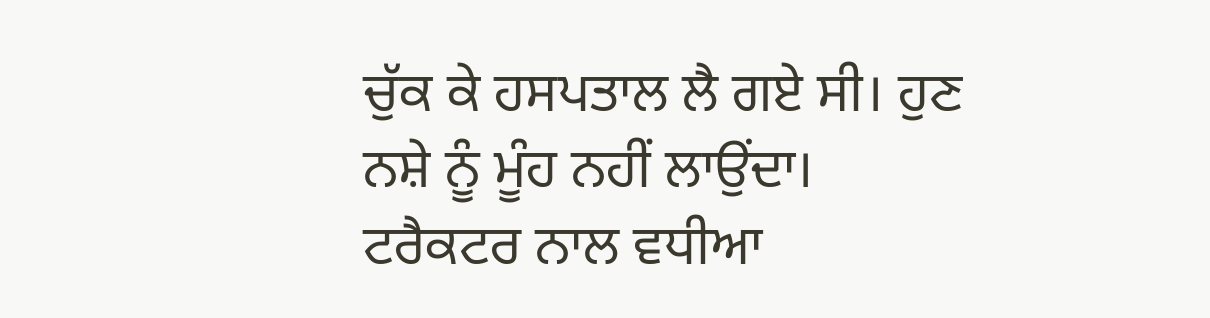ਚੁੱਕ ਕੇ ਹਸਪਤਾਲ ਲੈ ਗਏ ਸੀ। ਹੁਣ ਨਸ਼ੇ ਨੂੰ ਮੂੰਹ ਨਹੀਂ ਲਾਉਂਦਾ। ਟਰੈਕਟਰ ਨਾਲ ਵਧੀਆ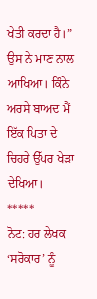ਖੇਤੀ ਕਰਦਾ ਹੈ।” ਉਸ ਨੇ ਮਾਣ ਨਾਲ ਆਖਿਆ। ਕਿੰਨੇ ਅਰਸੇ ਬਾਅਦ ਮੈਂ ਇੱਕ ਪਿਤਾ ਦੇ ਚਿਹਰੇ ਉੱਪਰ ਖੇੜਾ ਦੇਖਿਆ।
*****
ਨੋਟ: ਹਰ ਲੇਖਕ ‘ਸਰੋਕਾਰ’ ਨੂੰ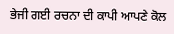ਭੇਜੀ ਗਈ ਰਚਨਾ ਦੀ ਕਾਪੀ ਆਪਣੇ ਕੋਲ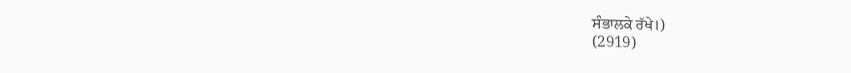ਸੰਭਾਲਕੇ ਰੱਖੇ।)
(2919)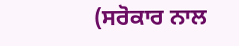(ਸਰੋਕਾਰ ਨਾਲ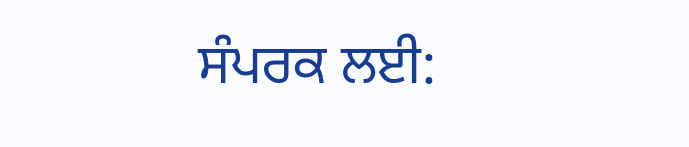ਸੰਪਰਕ ਲਈ: